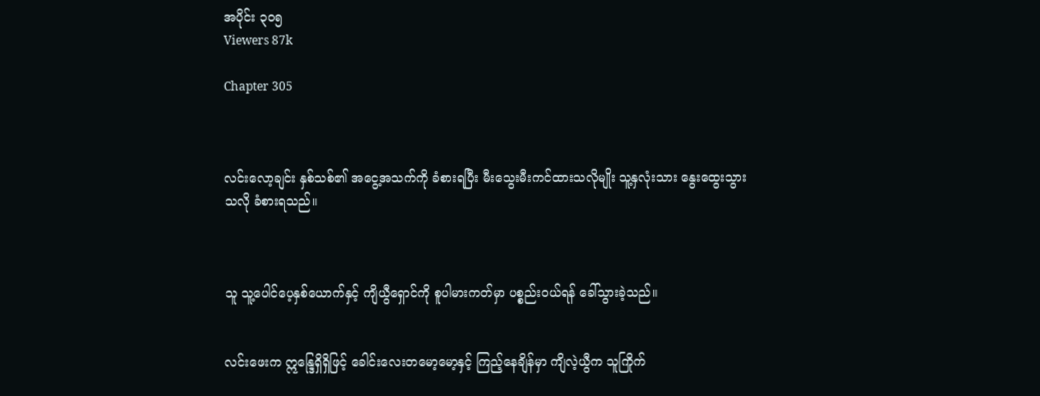အပိုင်း ၃၀၅
Viewers 87k

Chapter 305



လင်းလော့ချင်း နှစ်သစ်၏ အငွေ့အသက်ကို ခံစားရပြီး မီးသွေးမီးကင်ထားသလိုမျိုး သူ့နှလုံးသား နွေးထွေးသွားသလို ခံစားရသည်။



သူ သူ့ပေါင်ပေ့နှစ်ယောက်နှင့် ကျိယွီရှောင်ကို စူပါမားကတ်မှာ ပစ္စည်းဝယ်ရန် ခေါ်သွားခဲ့သည်။


လင်းဖေးက ဣန္ဒြေရှိရှိဖြင့် ခေါင်းလေးတမော့မော့နှင့် ကြည့်နေချိန်မှာ ကျိလဲ့ယွီက သူကြိုက်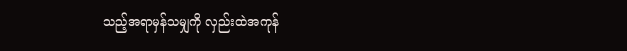သည့်အရာမှန်သမျှကို လှည်းထဲအကုန်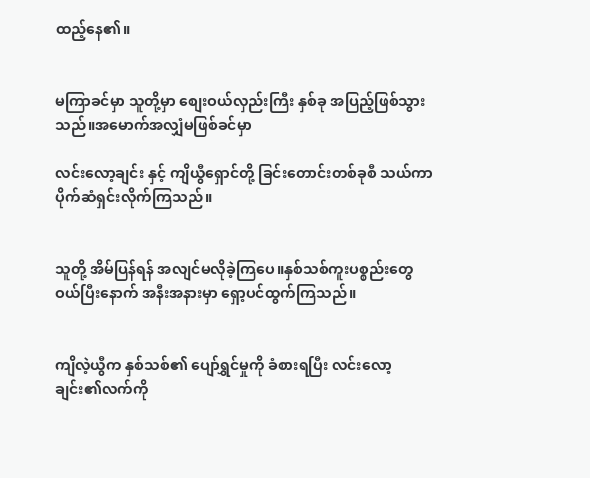ထည့်နေ၏။


မကြာခင်မှာ သူတို့မှာ စျေးဝယ်လှည်းကြီး နှစ်ခု အပြည့်ဖြစ်သွားသည်။အမောက်အလျှံမဖြစ်ခင်မှာ

လင်းလော့ချင်း နှင့် ကျိယွီရှောင်တို့ ခြင်းတောင်းတစ်ခုစီ သယ်ကာပိုက်ဆံရှင်းလိုက်ကြသည်။


သူတို့ အိမ်ပြန်ရန် အလျင်မလိုခဲ့ကြပေ။နှစ်သစ်ကူးပစ္စည်းတွေ ဝယ်ပြီးနောက် အနီးအနားမှာ ရှော့ပင်ထွက်ကြသည်။


ကျိလဲ့ယွီက နှစ်သစ်၏ ပျော်ရွှင်မှုကို ခံစားရပြီး လင်းလော့ချင်း၏လက်ကို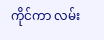ကိုင်ကာ လမ်း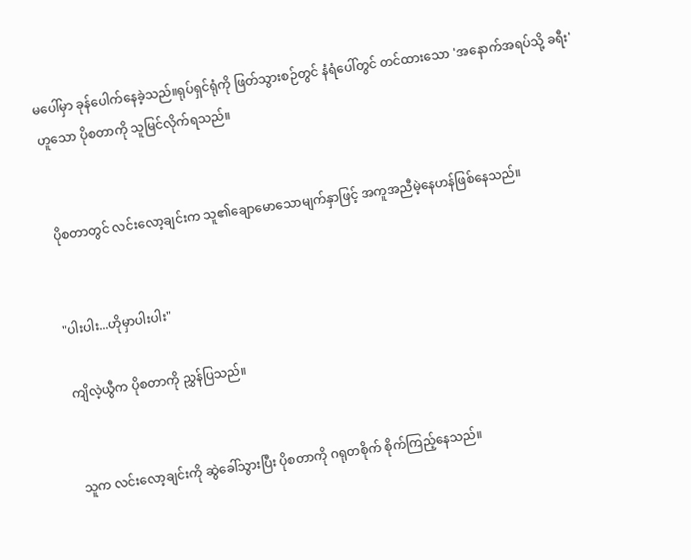မပေါ်မှာ ခုန်ပေါက်နေခဲ့သည်။ရုပ်ရှင်ရုံကို ဖြတ်သွားစဉ်တွင် နံရံပေါ်တွင် တင်ထားသော 'အနောက်အရပ်သို့ ခရီး' ဟူသော ပိုစတာကို သူမြင်လိုက်ရသည်။


 ပိုစတာတွင် လင်းလော့ချင်းက သူ၏ချောမောသောမျက်နှာဖြင့် အကူအညီမဲ့နေဟန်ဖြစ်နေသည်။


"ပါးပါး...ဟိုမှာပါးပါး"

ကျိလဲ့ယွီက ပိုစတာကို ညွှန်ပြသည်။


သူက လင်းလော့ချင်းကို ဆွဲခေါ်သွားပြီး ပိုစတာကို ဂရုတစိုက် စိုက်ကြည့်နေသည်။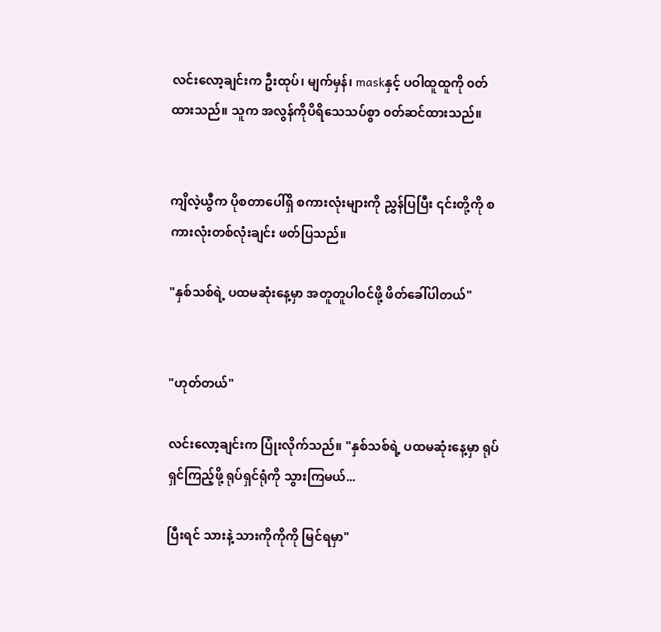လင်းလော့ချင်းက ဦးထုပ်၊ မျက်မှန်၊ maskနှင့် ပဝါထူထူကို ၀တ်ထားသည်။ သူက အလွန်ကိုပိရိသေသပ်စွာ ၀တ်ဆင်ထားသည်။


ကျိလဲ့ယွီက ပိုစတာပေါ်ရှိ စကားလုံးများကို ညွှန်ပြပြီး ၎င်းတို့ကို စကားလုံးတစ်လုံးချင်း ဖတ်ပြသည်။

"နှစ်သစ်ရဲ့ ပထမဆုံးနေ့မှာ အတူတူပါဝင်ဖို့ ဖိတ်ခေါ်ပါတယ်"


"ဟုတ်တယ်"

လင်းလော့ချင်းက ပြုံးလိုက်သည်။ "နှစ်သစ်ရဲ့ ပထမဆုံးနေ့မှာ ရုပ်ရှင်ကြည့်ဖို့ ရုပ်ရှင်ရုံကို သွားကြမယ်...

ပြီးရင် သားနဲ့ သားကိုကိုကို မြင်ရမှာ"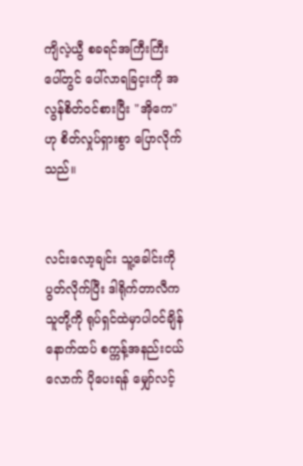ကျိလဲ့ယွီ စခရင်အကြီးကြီးပေါ်တွင် ပေါ်လာရခြင့းကို အလွန်စိတ်ဝင်စားပြီး "အိုကေ" ဟု စိတ်လှုပ်ရှားစွာ ပြောလိုက်သည်။


လင်းလော့ချင်း သူ့ခေါင်းကို ပွတ်လိုက်ပြီး ဒါရိုက်တာလီက သူတို့ကို ရုပ်ရှင်ထဲမှာပါဝင်ချိန် နောက်ထပ် စက္ကန့်အနည်းငယ်လောက် ပိုပေးရန် မျှော်လင့်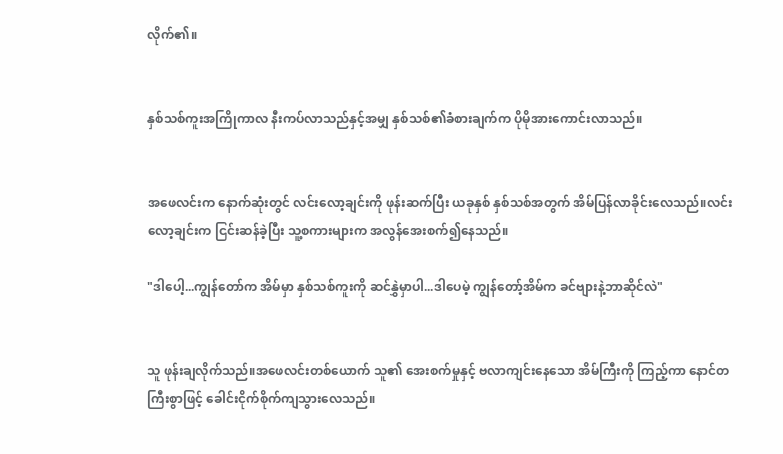လိုက်၏။


နှစ်သစ်ကူးအကြိုကာလ နီးကပ်လာသည်နှင့်အမျှ နှစ်သစ်၏ခံစားချက်က ပိုမိုအားကောင်းလာသည်။


အဖေလင်းက နောက်ဆုံးတွင် လင်းလော့ချင်းကို ဖုန်းဆက်ပြီး ယခုနှစ် နှစ်သစ်အတွက် အိမ်ပြန်လာခိုင်းလေသည်။လင်းလော့ချင်းက ငြင်းဆန်ခဲ့ပြီး သူ့စကားများက အလွန်အေးစက်၍နေသည်။

"ဒါပေါ့...ကျွန်တော်က အိမ်မှာ နှစ်သစ်ကူးကို ဆင်နွှဲမှာပါ...ဒါပေမဲ့ ကျွန်တော့်အိမ်က ခင်ဗျားနဲ့ဘာဆိုင်လဲ"


သူ ဖုန်းချလိုက်သည်။အဖေလင်းတစ်ယောက် သူ၏ အေးစက်မှုနှင့် ဗလာကျင်းနေသော အိမ်ကြီးကို ကြည့်ကာ နောင်တကြီးစွာဖြင့် ခေါင်းငိုက်စိုက်ကျသွားလေသည်။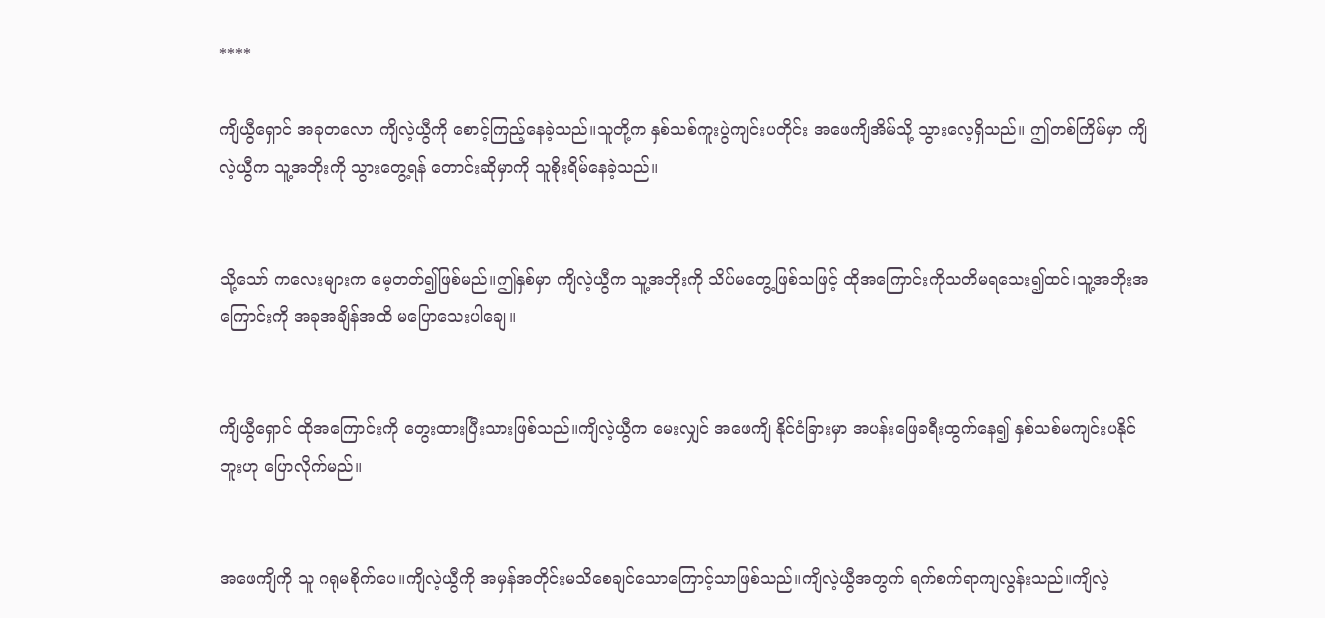****

ကျိယွီရှောင် အခုတလော ကျိလဲ့ယွီကို စောင့်ကြည့်နေခဲ့သည်။သူတို့က နှစ်သစ်ကူးပွဲကျင်းပတိုင်း အဖေကျိအိမ်သို့ သွားလေ့ရှိသည်။ ဤတစ်ကြိမ်မှာ ကျိလဲ့ယွီက သူ့အဘိုးကို သွားတွေ့ရန် တောင်းဆိုမှာကို သူစိုးရိမ်နေခဲ့သည်။


သို့သော် ကလေးများက မေ့တတ်၍ဖြစ်မည်။ဤနှစ်မှာ ကျိလဲ့ယွီက သူ့အဘိုးကို သိပ်မတွေ့ဖြစ်သဖြင့် ထိုအကြောင်းကိုသတိမရသေး၍ထင်၊သူ့အဘိုးအကြောင်းကို အခုအချိန်အထိ မပြောသေးပါချေ။


ကျိယွီရှောင် ထိုအကြောင်းကို တွေးထားပြီးသားဖြစ်သည်။ကျိလဲ့ယွီက မေးလျှင် အဖေကျိ နိုင်ငံခြားမှာ အပန်းဖြေခရီးထွက်နေ၍ နှစ်သစ်မကျင်းပနိုင်ဘူးဟု ပြောလိုက်မည်။


အဖေကျိကို သူ ဂရုမစိုက်ပေ။ကျိလဲ့ယွီကို အမှန်အတိုင်းမသိစေချင်သောကြောင့်သာဖြစ်သည်။ကျိလဲ့ယွီအတွက် ရက်စက်ရာကျလွန်းသည်။ကျိလဲ့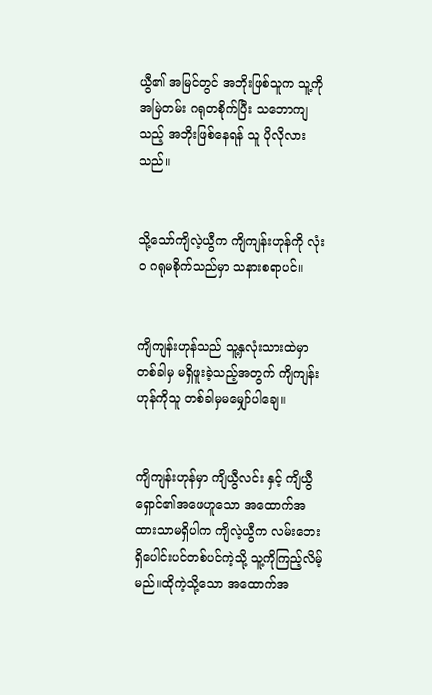ယွီ၏ အမြင်တွင် အဘိုးဖြစ်သူက သူ့ကို အမြဲတမ်း ဂရုတစိုက်ပြီး သဘောကျသည့် အဘိုးဖြစ်နေရန် သူ ပိုလိုလားသည်။


သို့သော်ကျိလဲ့ယွီက ကျိကျန်းဟုန်ကို လုံးဝ ဂရုမစိုက်သည်မှာ သနားစရာပင်။


ကျိကျန်းဟုန်သည် သူ့နှလုံးသားထဲမှာ တစ်ခါမှ မရှိဖူးခဲ့သည့်အတွက် ကျိကျန်းဟုန်ကိုသူ တစ်ခါမှမမျှော်ပါချေ။


ကျိကျန်းဟုန်မှာ ကျိယွီလင်း နှင့် ကျိယွီရှောင်၏အဖေဟူသော အထောက်အထားသာမရှိပါက ကျိလဲ့ယွီက လမ်းဘေးရှိပေါင်းပင်တစ်ပင်ကဲ့သို့ သူ့ကိုကြည့်လိမ့်မည်။ထိုကဲ့သို့သော အထောက်အ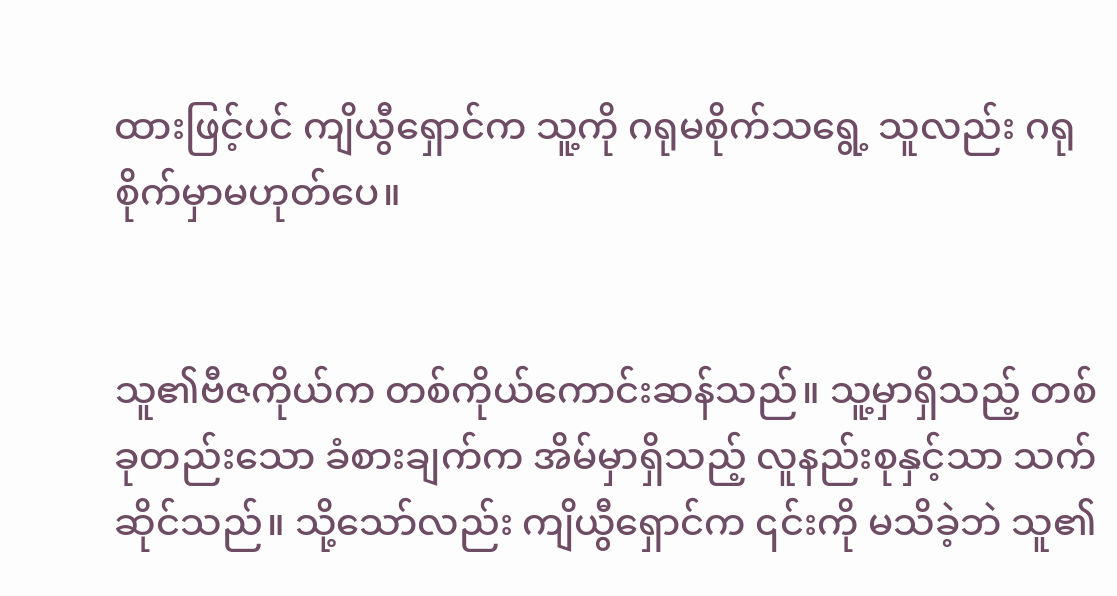ထားဖြင့်ပင် ကျိယွီရှောင်က သူ့ကို ဂရုမစိုက်သရွေ့ သူလည်း ဂရုစိုက်မှာမဟုတ်ပေ။


သူ၏ဗီဇကိုယ်က တစ်ကိုယ်ကောင်းဆန်သည်။ သူ့မှာရှိသည့် တစ်ခုတည်းသော ခံစားချက်က အိမ်မှာရှိသည့် လူနည်းစုနှင့်သာ သက်ဆိုင်သည်။ သို့သော်လည်း ကျိယွီရှောင်က ၎င်းကို မသိခဲ့ဘဲ သူ၏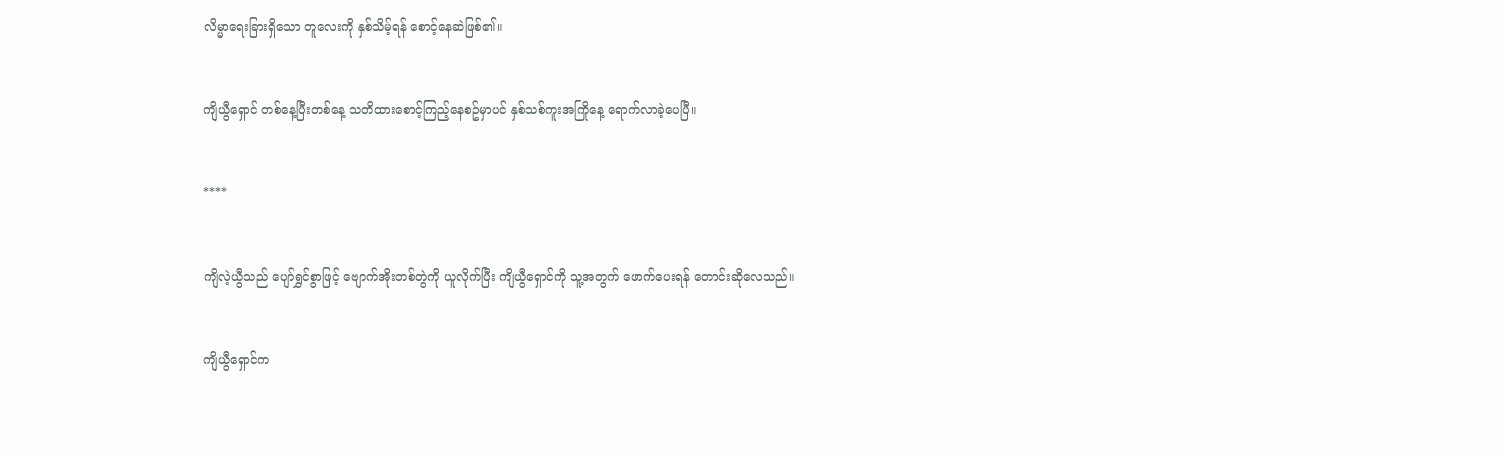လိမ္မာရေးခြားရှိသော တူလေးကို နှစ်သိမ့်ရန် စောင့်နေဆဲဖြစ်၏။


ကျိယွီရှောင် တစ်နေ့ပြီးတစ်နေ့ သတိထားစောင့်ကြည့်နေစဥ်မှာပင် နှစ်သစ်ကူးအကြိုနေ့ ရောက်လာခဲ့ပေပြီ။


****


ကျိလဲ့ယွီသည် ပျော်ရွှင်စွာဖြင့် ဗျောက်အိုးတစ်တွဲကို ယူလိုက်ပြီး ကျိယွီရှောင်ကို သူ့အတွက် ဖောက်ပေးရန် တောင်းဆိုလေသည်။


ကျိယွီရှောင်က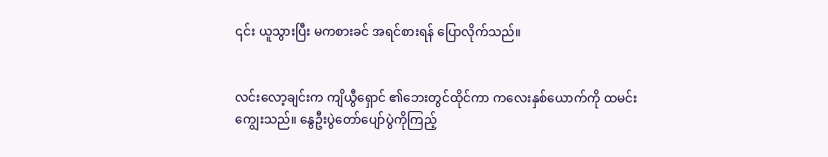၎င်း ယူသွားပြီး မကစားခင် အရင်စားရန် ပြောလိုက်သည်။


လင်းလော့ချင်းက ကျိယွီရှောင် ၏ဘေးတွင်ထိုင်ကာ ကလေးနှစ်ယောက်ကို ထမင်းကျွေးသည်။ နွေဦးပွဲတော်ပျော်ပွဲကိုကြည့်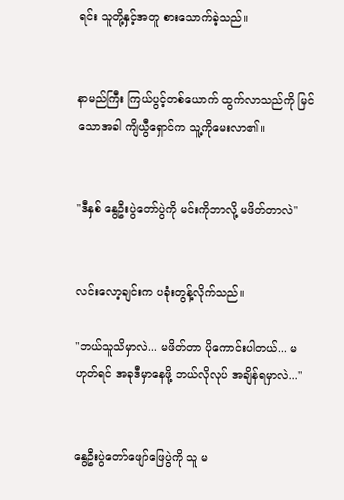ရင်း သူတို့နှင့်အတူ စားသောက်ခဲ့သည်။


နာမည်ကြီး ကြယ်ပွင့်တစ်ယောက် ထွက်လာသည်ကို မြင်သောအခါ ကျိယွီရှောင်က သူ့ကိုမေးလာ၏။


"ဒီနှစ် နွေဦးပွဲတော်ပွဲကို မင်းကိုဘာလို့ မဖိတ်တာလဲ"


လင်းလော့ချင်းက ပခုံးတွန့်လိုက်သည်။

"ဘယ်သူသိမှာလဲ... မဖိတ်တာ ပိုကောင်းပါတယ်... မဟုတ်ရင် အခုဒီမှာနေဖို့ ဘယ်လိုလုပ် အချိန်ရမှာလဲ..."


နွေဦးပွဲတော်ဖျော်ဖြေပွဲကို သူ မ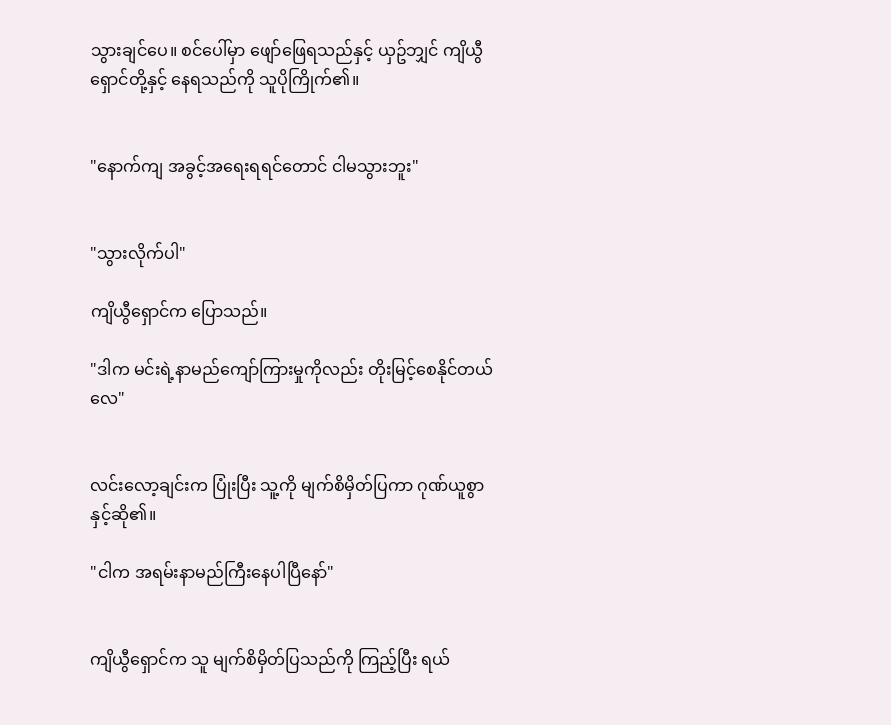သွားချင်ပေ။ စင်ပေါ်မှာ ဖျော်ဖြေရသည်နှင့် ယှဥ်ဘျှင် ကျိယွီရှောင်တို့နှင့် နေရသည်ကို သူပိုကြိုက်၏။


"နောက်ကျ အခွင့်အရေးရရင်တောင် ငါမသွားဘူး"


"သွားလိုက်ပါ"

ကျိယွီရှောင်က ပြောသည်။

"ဒါက မင်းရဲ့နာမည်ကျော်ကြားမှုကိုလည်း တိုးမြင့်စေနိုင်တယ်လေ"


လင်းလော့ချင်းက ပြုံးပြီး သူ့ကို မျက်စိမှိတ်ပြကာ ဂုဏ်ယူစွာနှင့်ဆို၏။

"ငါက အရမ်းနာမည်ကြီးနေပါပြီနော်"


ကျိယွီရှောင်က သူ မျက်စိမှိတ်ပြသည်ကို ကြည့်ပြီး ရယ်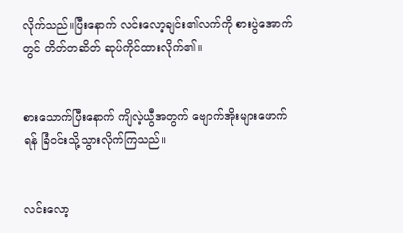လိုက်သည်။ပြီးနောက် လင်းလော့ချင်း၏လက်ကို စားပွဲအောက်တွင် တိတ်တဆိတ် ဆုပ်ကိုင်ထားလိုက်၏။


စားသောက်ပြီးနောက် ကျိလဲ့ယွီအတွက် ဗျောက်အိုးများဖောက်ရန် ခြံဝင်းသို့သွားလိုက်ကြသည်။


လင်းလော့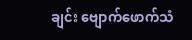ချင်း ဗျောက်ဖောက်သံ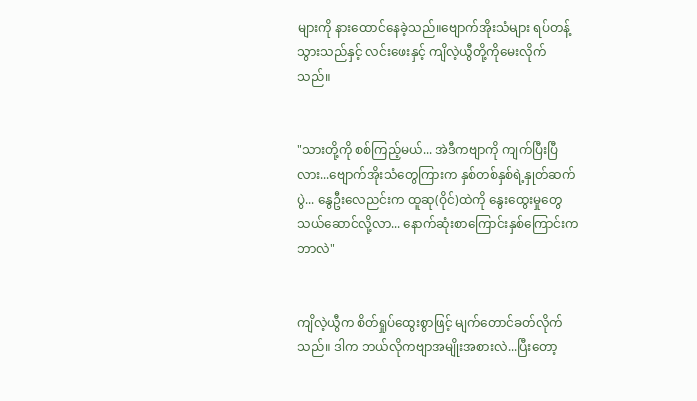များကို နားထောင်နေခဲ့သည်။ဗျောက်အိုးသံများ ရပ်တန့်သွားသည်နှင့် လင်းဖေးနှင့် ကျိလဲ့ယွီတို့ကိုမေးလိုက်သည်။


"သားတို့ကို စစ်ကြည့်မယ်... အဲဒီကဗျာကို ကျက်ပြီးပြီလား...ဗျောက်အိုးသံတွေကြားက နှစ်တစ်နှစ်ရဲ့နှုတ်ဆက်ပွဲ... နွေဦးလေညင်းက ထူဆု(ဝိုင်)ထဲကို နွေးထွေးမှုတွေသယ်ဆောင်လို့လာ... နောက်ဆုံးစာကြောင်းနှစ်ကြောင်းက ဘာလဲ"


ကျိလဲ့ယွီက စိတ်ရှုပ်ထွေးစွာဖြင့် မျက်တောင်ခတ်လိုက်သည်။ ဒါက ဘယ်လိုကဗျာအမျိုးအစားလဲ...ပြီးတော့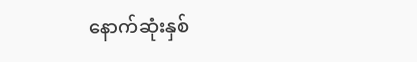နောက်ဆုံးနှစ်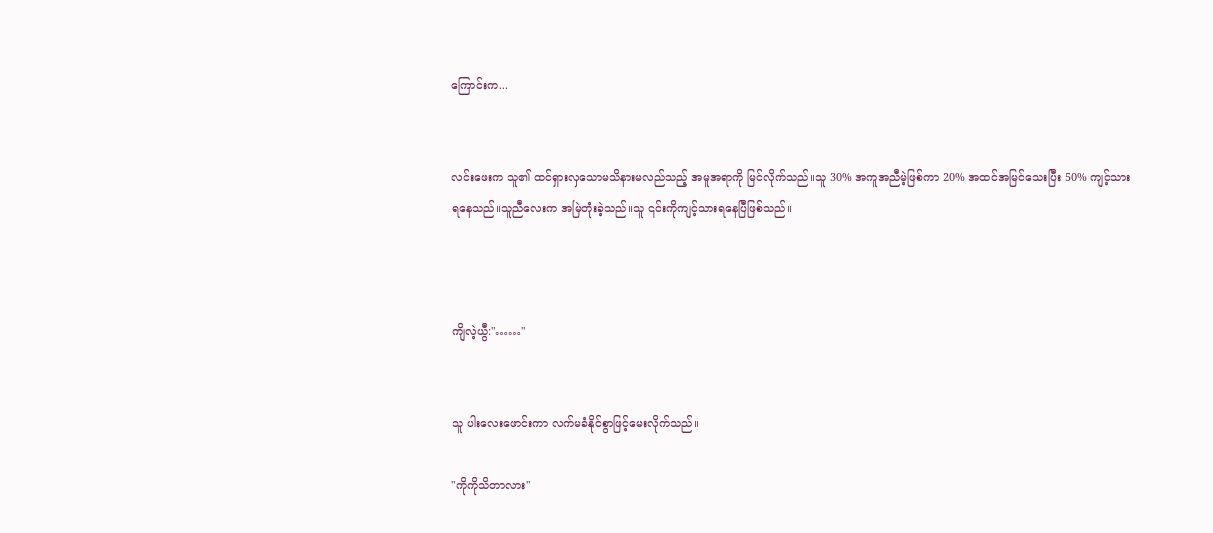ကြောင်းက...


လင်းဖေးက သူ၏ ထင်ရှားလှသောမသိနားမလည်သည့် အမူအရာကို မြင်လိုက်သည်။သူ 30% အကူအညီမဲ့ဖြစ်ကာ 20% အထင်အမြင်သေးပြီး 50% ကျင့်သားရနေသည်။သူညီလေးက အမြဲတုံးခဲ့သည်။သူ ၎င်းကိုကျင့်သားရနေပြီဖြစ်သည်။



ကျိလဲ့ယွီ:"……"


သူ ပါးလေးဖောင်းကာ လက်မခံနိုင်စွာဖြင့်မေးလိုက်သည်။

"ကိုကိုသိတာလား"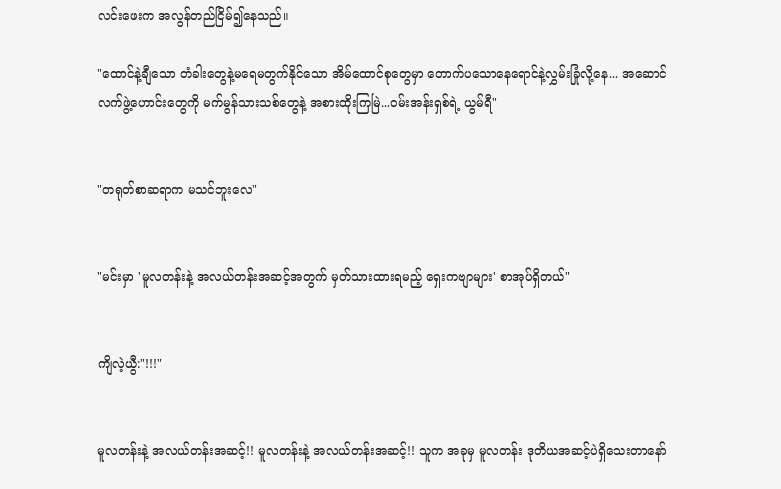လင်းဖေးက အလွန်တည်ငြိမ်၍နေသည်။

"ထောင်နဲ့ချီသော တံခါးတွေနဲ့မရေမတွက်နိုင်သော အိမ်ထောင်စုတွေမှာ တောက်ပသောနေရောင်နဲ့လွှမ်းခြုံလို့နေ... အဆောင်လက်ဖွဲ့ဟောင်းတွေကို မက်မွန်သားသစ်တွေနဲ့ အစားထိုးကြမြဲ...ဝမ်းအန်းရှစ်ရဲ့ ယွမ်ရီ"


"တရုတ်စာဆရာက မသင်ဘူးလေ"


"မင်းမှာ 'မူလတန်းနဲ့ အလယ်တန်းအဆင့်အတွက် မှတ်သားထားရမည့် ရှေးကဗျာများ' စာအုပ်ရှိတယ်"


ကျိလဲ့ယွီ:"!!!"


မူလတန်းနဲ့ အလယ်တန်းအဆင့်!! မူလတန်းနဲ့ အလယ်တန်းအဆင့်!! သူက အခုမှ မူလတန်း ဒုတိယအဆင့်ပဲရှိသေးတာနော်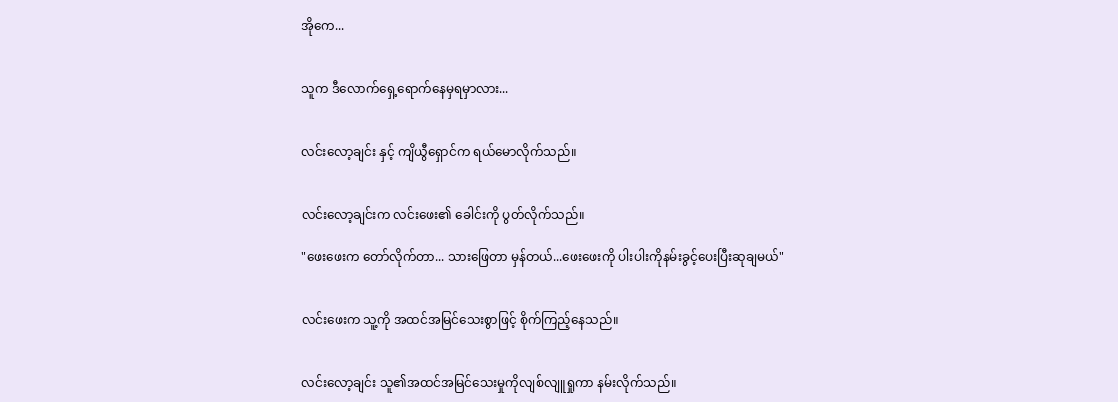အိုကေ...


သူက ဒီလောက်ရှေ့ရောက်နေမှရမှာလား...


လင်းလော့ချင်း နှင့် ကျိယွီရှောင်က ရယ်မောလိုက်သည်။


လင်းလော့ချင်းက လင်းဖေး၏ ခေါင်းကို ပွတ်လိုက်သည်။

"ဖေးဖေးက တော်လိုက်တာ... သားဖြေတာ မှန်တယ်...ဖေးဖေးကို ပါးပါးကိုနမ်းခွင့်ပေးပြီးဆုချမယ်"


လင်းဖေးက သူ့ကို အထင်အမြင်သေးစွာဖြင့် စိုက်ကြည့်နေသည်။


လင်းလော့ချင်း သူ၏အထင်အမြင်သေးမှုကိုလျစ်လျူရှုကာ နမ်းလိုက်သည်။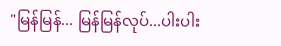"မြန်မြန်... မြန်မြန်လုပ်...ပါးပါး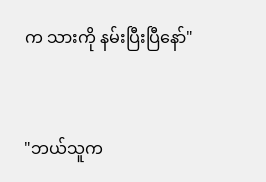က သားကို နမ်းပြီးပြီနော်"


"ဘယ်သူက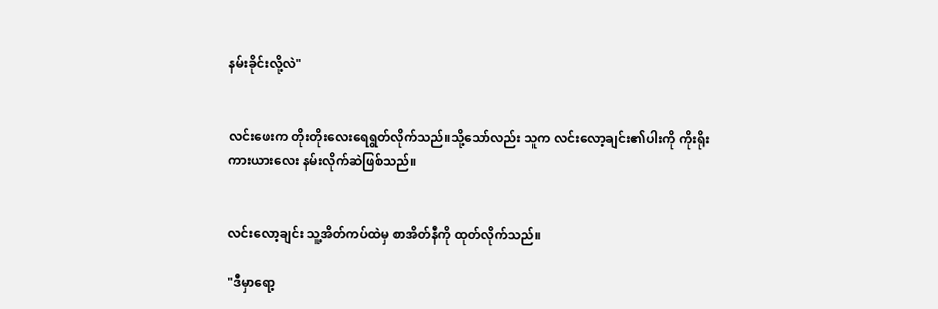နမ်းခိုင်းလို့လဲ"


လင်းဖေးက တိုးတိုးလေးရေရွတ်လိုက်သည်။သို့သော်လည်း သူက လင်းလော့ချင်း၏ပါးကို ကိုးရိုးကားယားလေး နမ်းလိုက်ဆဲဖြစ်သည်။


လင်းလော့ချင်း သူ့အိတ်ကပ်ထဲမှ စာအိတ်နီကို ထုတ်လိုက်သည်။

"ဒီမှာရော့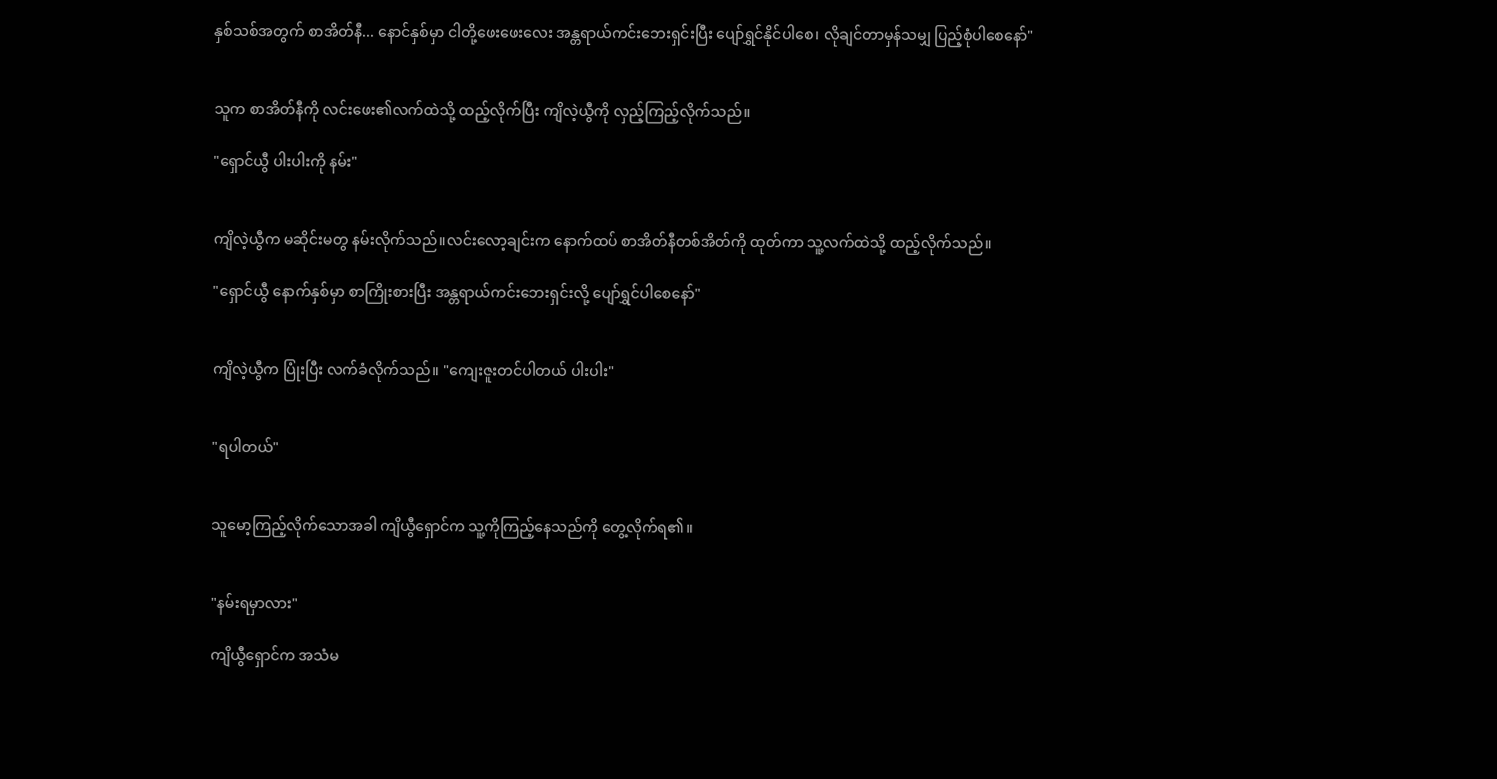နှစ်သစ်အတွက် စာအိတ်နီ... နောင်နှစ်မှာ ငါတို့ဖေးဖေးလေး အန္တရာယ်ကင်းဘေးရှင်းပြီး ပျော်ရွှင်နိုင်ပါစေ၊ လိုချင်တာမှန်သမျှ ပြည့်စုံပါစေနော်"


သူက စာအိတ်နီကို လင်းဖေး၏လက်ထဲသို့ ထည့်လိုက်ပြီး ကျိလဲ့ယွီကို လှည့်ကြည့်လိုက်သည်။

"ရှောင်ယွီ ပါးပါးကို နမ်း"


ကျိလဲ့ယွီက မဆိုင်းမတွ နမ်းလိုက်သည်။လင်းလော့ချင်းက နောက်ထပ် စာအိတ်နီတစ်အိတ်ကို ထုတ်ကာ သူ့လက်ထဲသို့ ထည့်လိုက်သည်။

"ရှောင်ယွီ နောက်နှစ်မှာ စာကြိုးစားပြီး အန္တရာယ်ကင်းဘေးရှင်းလို့ ပျော်ရွှင်ပါစေနော်"


ကျိလဲ့ယွီက ပြုံးပြီး လက်ခံလိုက်သည်။ "ကျေးဇူးတင်ပါတယ် ပါးပါး"


"ရပါတယ်"


သူမော့ကြည့်လိုက်သောအခါ ကျိယွီရှောင်က သူ့ကိုကြည့်နေသည်ကို တွေ့လိုက်ရ၏။


"နမ်းရမှာလား"

ကျိယွီရှောင်က အသံမ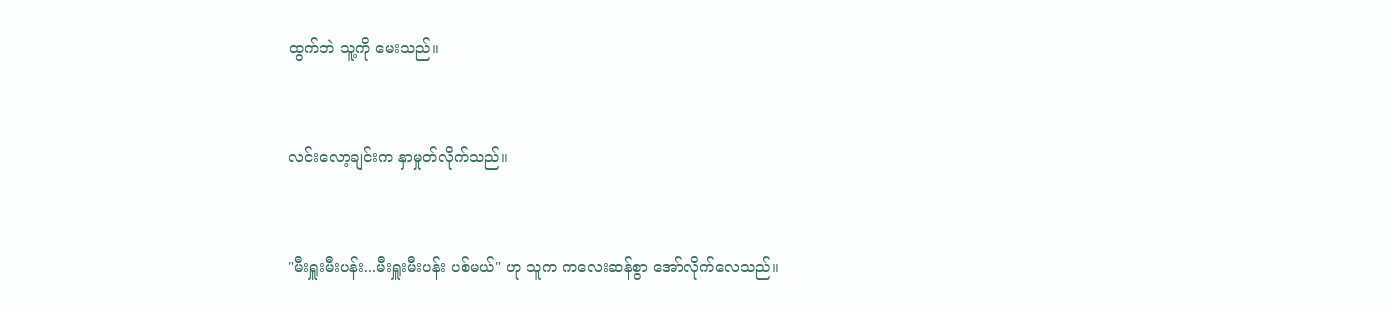ထွက်ဘဲ သူ့ကို မေးသည်။


လင်းလော့ချင်းက နှာမှုတ်လိုက်သည်။


"မီးရှူးမီးပန်း...မီးရှူးမီးပန်း ပစ်မယ်" ဟု သူက ကလေးဆန်စွာ အော်လိုက်လေသည်။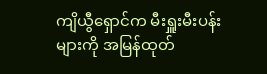ကျိယွီရှောင်က မီးရှူးမီးပန်းများကို အမြန်ထုတ်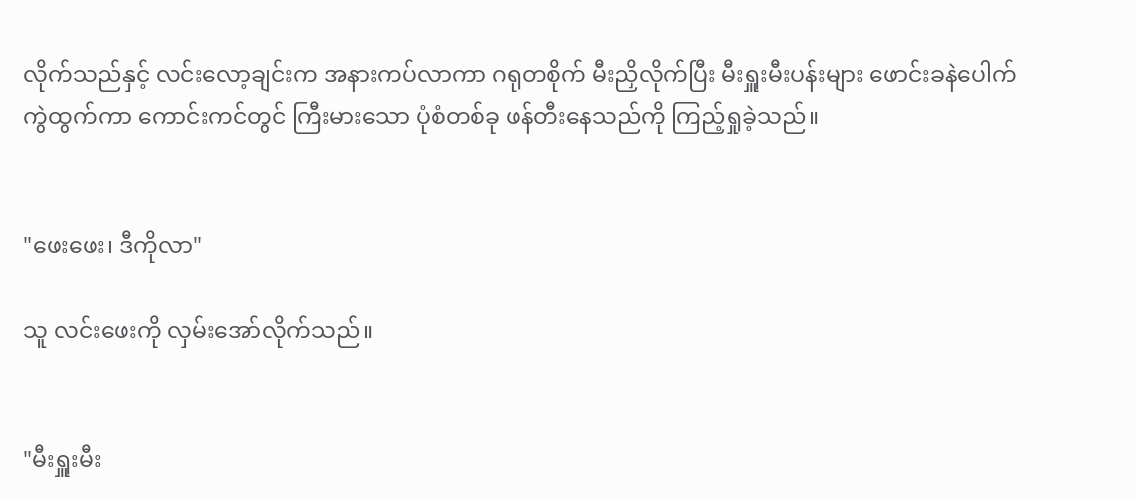လိုက်သည်နှင့် လင်းလော့ချင်းက အနားကပ်လာကာ ဂရုတစိုက် မီးညှိလိုက်ပြီး မီးရှူးမီးပန်းများ ဖောင်းခနဲပေါက်ကွဲထွက်ကာ ကောင်းကင်တွင် ကြီးမားသော ပုံစံတစ်ခု ဖန်တီးနေသည်ကို ကြည့်ရှုခဲ့သည်။


"ဖေးဖေး၊ ဒီကိုလာ"

သူ လင်းဖေးကို လှမ်းအော်လိုက်သည်။


"မီးရှူးမီး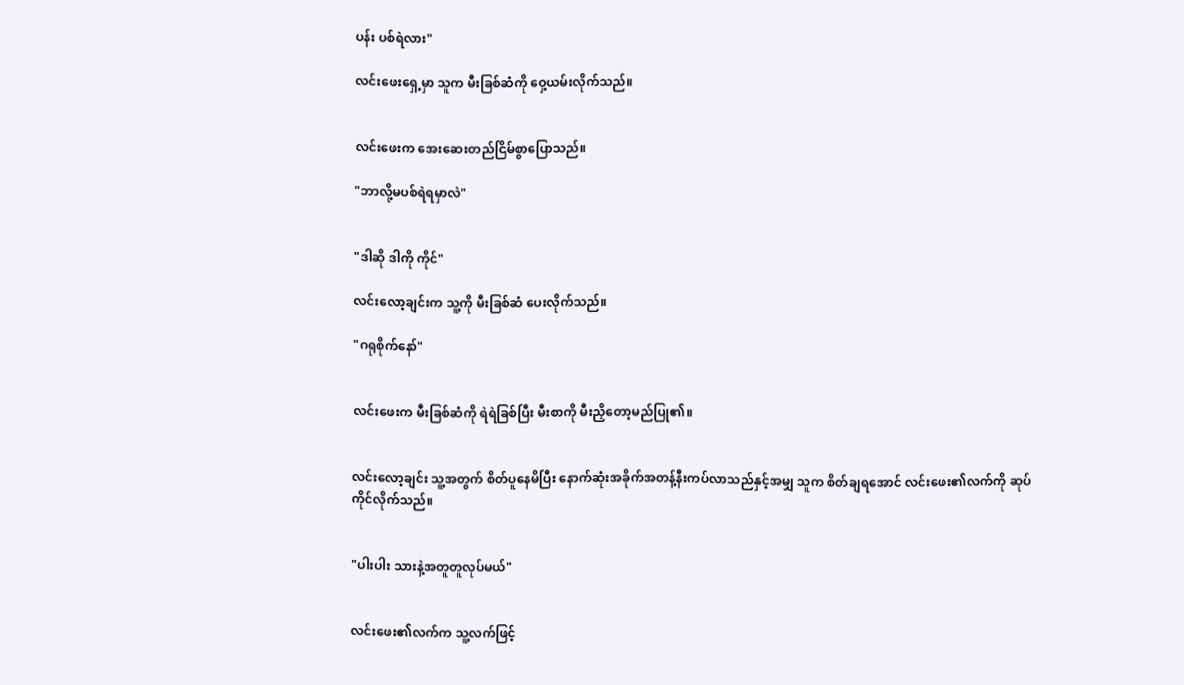ပန်း ပစ်ရဲလား"

လင်းဖေးရှေ့မှာ သူက မီးခြစ်ဆံကို ဝှေ့ယမ်းလိုက်သည်။


လင်းဖေးက အေးဆေးတည်ငြိမ်စွာပြောသည်။

"ဘာလို့မပစ်ရဲရမှာလဲ"


"ဒါဆို ဒါကို ကိုင်"

လင်းလော့ချင်းက သူ့ကို မီးခြစ်ဆံ ပေးလိုက်သည်။

"ဂရုစိုက်နော်"


လင်းဖေးက မီးခြစ်ဆံကို ရဲရဲခြစ်ပြီး မီးစာကို မီးညှိတော့မည်ပြု၏။


လင်းလော့ချင်း သူ့အတွက် စိတ်ပူနေမိပြီး နောက်ဆုံးအခိုက်အတန့်နီးကပ်လာသည်နှင့်အမျှ သူက စိတ်ချရအောင် လင်းဖေး၏လက်ကို ဆုပ်ကိုင်လိုက်သည်။


"ပါးပါး သားနဲ့အတူတူလုပ်မယ်"


လင်းဖေး၏လက်က သူ့လက်ဖြင့်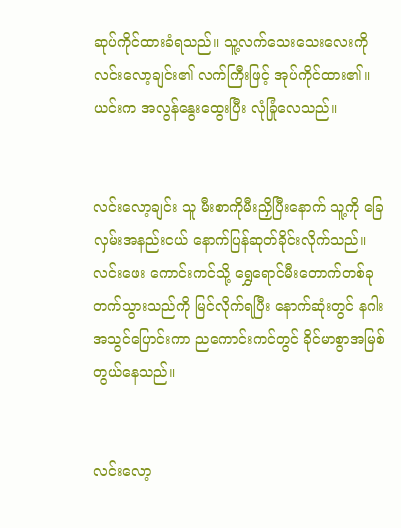ဆုပ်ကိုင်ထားခံရသည်။ သူ့လက်သေးသေးလေးကို လင်းလော့ချင်း၏ လက်ကြီးဖြင့် အုပ်ကိုင်ထား၏။ယင်းက အလွန်နွေးထွေးပြီး လုံခြုံလေသည်။


လင်းလော့ချင်း သူ မီးစာကိုမီးညှိပြီးနောက် သူ့ကို ခြေလှမ်းအနည်းငယ် နောက်ပြန်ဆုတ်ခိုင်းလိုက်သည်။ လင်းဖေး ကောင်းကင်သို့ ရွှေရောင်မီးတောက်တစ်ခု တက်သွားသည်ကို မြင်လိုက်ရပြီး နောက်ဆုံးတွင် နဂါးအသွင်ပြောင်းကာ ညကောင်းကင်တွင် ခိုင်မာစွာအမြစ်တွယ်နေသည်။


လင်းလော့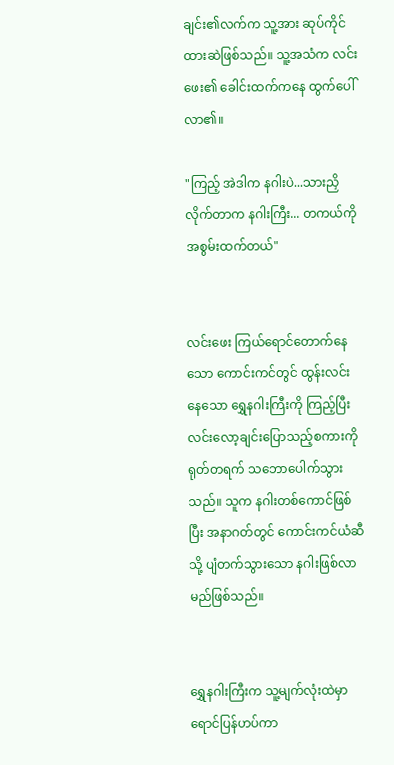ချင်း၏လက်က သူ့အား ဆုပ်ကိုင်ထားဆဲဖြစ်သည်။ သူ့အသံက လင်းဖေး၏ ခေါင်းထက်ကနေ ထွက်ပေါ်လာ၏။

"ကြည့် အဲဒါက နဂါးပဲ...သားညှိလိုက်တာက နဂါးကြီး... တကယ်ကို အစွမ်းထက်တယ်"


လင်းဖေး ကြယ်ရောင်တောက်နေသော ကောင်းကင်တွင် ထွန်းလင်းနေသော ရွှေနဂါးကြီးကို ကြည့်ပြီး လင်းလော့ချင်းပြောသည့်စကားကို ရုတ်တရက် သဘောပေါက်သွားသည်။ သူက နဂါးတစ်ကောင်ဖြစ်ပြီး အနာဂတ်တွင် ကောင်းကင်ယံဆီသို့ ပျံတက်သွားသော နဂါးဖြစ်လာမည်ဖြစ်သည်။


ရွှေနဂါးကြီးက သူ့မျက်လုံးထဲမှာ ရောင်ပြန်ဟပ်ကာ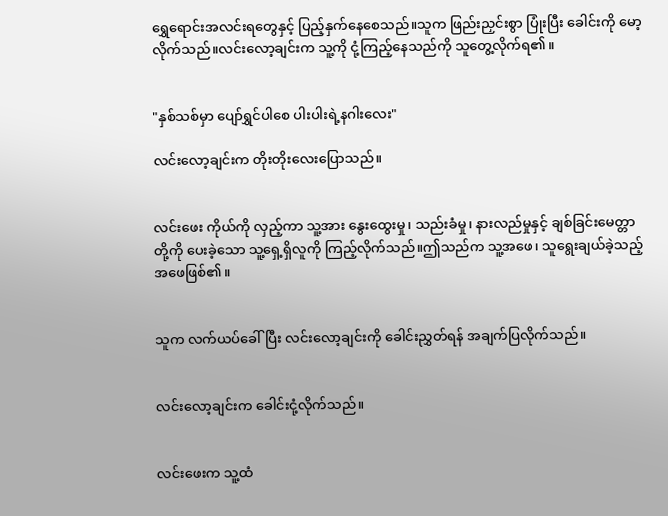ရွှေရောင်းအလင်းရတွေနှင့် ပြည့်နှက်နေစေသည်။သူက ဖြည်းညှင်းစွာ ပြုံးပြီး ခေါင်းကို မော့လိုက်သည်။လင်းလော့ချင်းက သူ့ကို ငုံ့ကြည့်နေသည်ကို သူတွေ့လိုက်ရ၏။


"နှစ်သစ်မှာ ပျော်ရွှင်ပါစေ ပါးပါးရဲ့နဂါးလေး"

လင်းလော့ချင်းက တိုးတိုးလေးပြောသည်။


လင်းဖေး ကိုယ်ကို လှည့်ကာ သူ့အား နွေးထွေးမှု၊ သည်းခံမှု၊ နားလည်မှုနှင့် ချစ်ခြင်းမေတ္တာတို့ကို ပေးခဲ့သော သူ့ရှေ့ရှိလူကို ကြည့်လိုက်သည်။ဤသည်က သူ့အဖေ၊ သူရွေးချယ်ခဲ့သည့် အဖေဖြစ်၏။


သူက လက်ယပ်ခေါ်ပြီး လင်းလော့ချင်းကို ခေါင်းညွှတ်ရန် အချက်ပြလိုက်သည်။


လင်းလော့ချင်းက ခေါင်းငုံ့လိုက်သည်။


လင်းဖေးက သူ့ထံ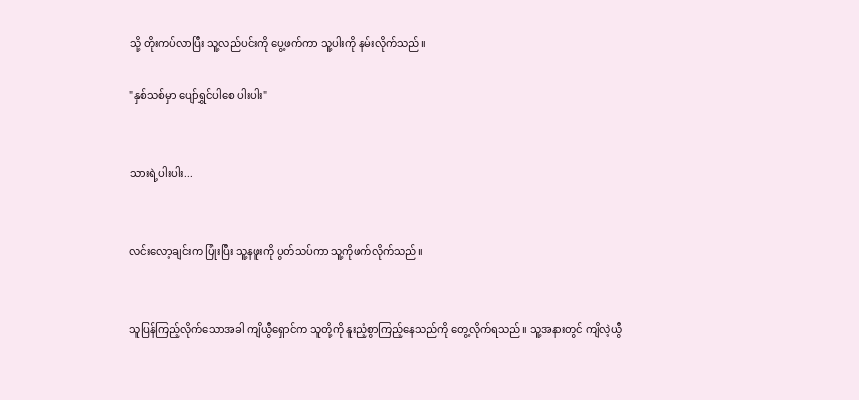သို့ တိုးကပ်လာပြီး သူ့လည်ပင်းကို ပွေ့ဖက်ကာ သူ့ပါးကို နမ်းလိုက်သည်။

"နှစ်သစ်မှာ ပျော်ရွှင်ပါစေ ပါးပါး"


သားရဲ့ပါးပါး...


လင်းလော့ချင်းက ပြုံးပြီး သူ့နဖူးကို ပွတ်သပ်ကာ သူ့ကိုဖက်လိုက်သည်။


သူပြန်ကြည့်လိုက်သောအခါ ကျိယွီရှောင်က သူတို့ကို နူးညံ့စွာကြည့်နေသည်ကို တွေ့လိုက်ရသည်။ သူ့အနားတွင် ကျိလဲ့ယွီ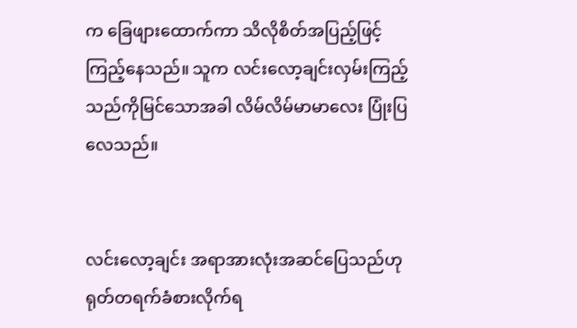က ခြေဖျားထောက်ကာ သိလိုစိတ်အပြည့်ဖြင့် ကြည့်နေသည်။ သူက လင်းလော့ချင်းလှမ်းကြည့်သည်ကိုမြင်သောအခါ လိမ်လိမ်မာမာလေး ပြုံးပြလေသည်။


လင်းလော့ချင်း အရာအားလုံးအဆင်ပြေသည်ဟု ရုတ်တရက်ခံစားလိုက်ရ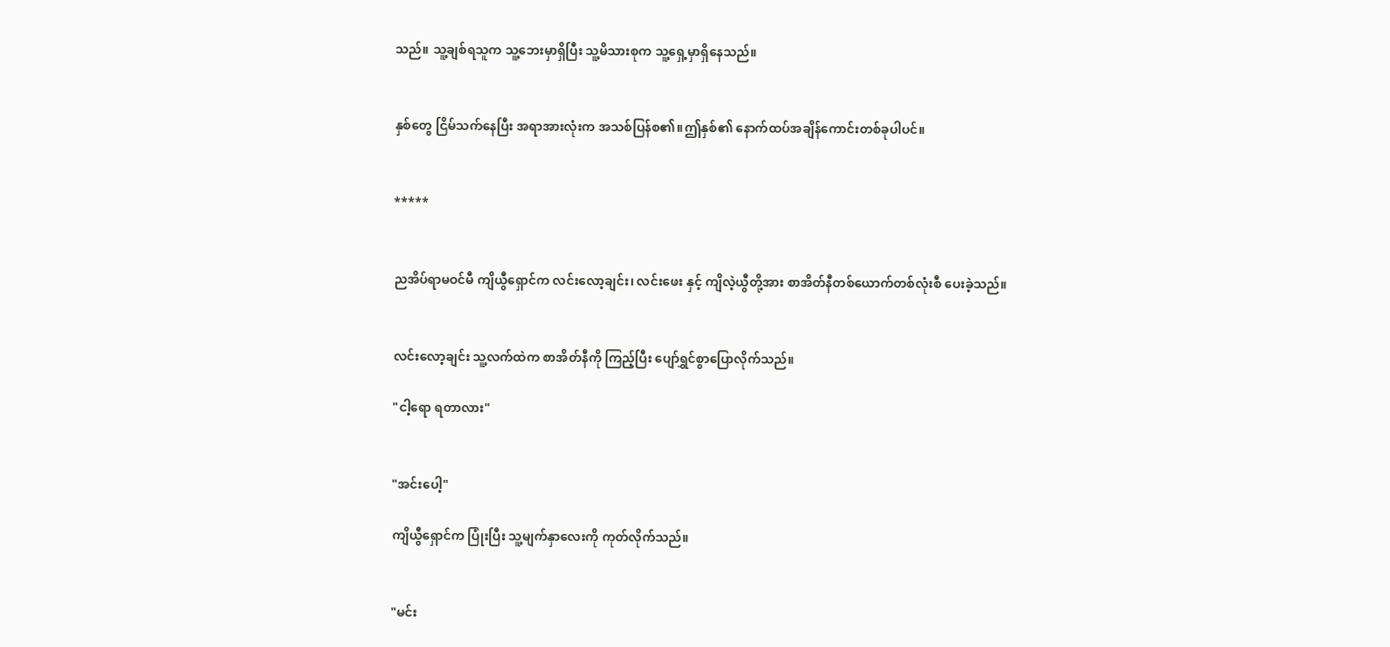သည်။ သူ့ချစ်ရသူက သူ့ဘေးမှာရှိပြီး သူ့မိသားစုက သူ့ရှေ့မှာရှိနေသည်။


နှစ်တွေ ငြိမ်သက်နေပြီး အရာအားလုံးက အသစ်ပြန်စ၏။ဤနှစ်၏ နောက်ထပ်အချိန်ကောင်းတစ်ခုပါပင်။


*****


ညအိပ်ရာမဝင်မီ ကျိယွီရှောင်က လင်းလော့ချင်း၊ လင်းဖေး နှင့် ကျိလဲ့ယွီတို့အား စာအိတ်နီတစ်ယောက်တစ်လုံးစီ ပေးခဲ့သည်။


လင်းလော့ချင်း သူ့လက်ထဲက စာအိတ်နီကို ကြည့်ပြီး ပျော်ရွှင်စွာပြောလိုက်သည်။

"ငါ့ရော ရတာလား"


"အင်းပေါ့"

ကျိယွီရှောင်က ပြုံးပြီး သူ့မျက်နှာလေးကို ကုတ်လိုက်သည်။


"မင်း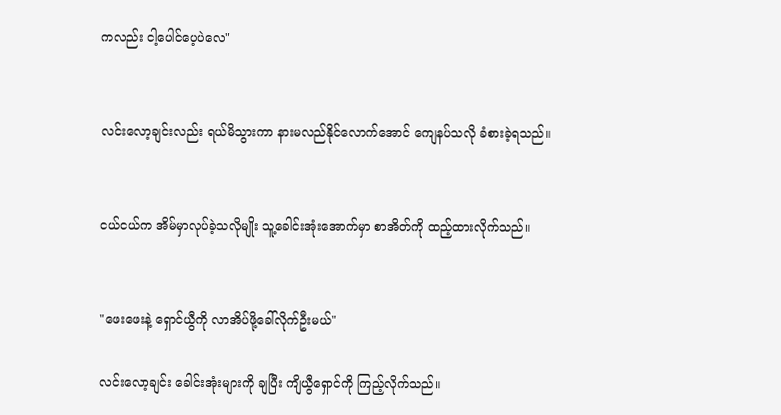ကလည်း ငါ့ပေါင်ပေ့ပဲလေ"


လင်းလော့ချင်းလည်း ရယ်မိသွားကာ နားမလည်နိုင်လောက်အောင် ကျေနပ်သလို ခံစားခဲ့ရသည်။


ငယ်ငယ်က အိမ်မှာလုပ်ခဲ့သလိုမျိုး သူ့ခေါင်းအုံးအောက်မှာ စာအိတ်ကို ထည့်ထားလိုက်သည်။


"ဖေးဖေးနဲ့ ရှောင်ယွီကို လာအိပ်ဖို့ခေါ်လိုက်ဦးမယ်"

လင်းလော့ချင်း ခေါင်းအုံးများကို ချပြီး ကျိယွီရှောင်ကို ကြည့်လိုက်သည်။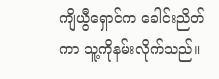ကျိယွီရှောင်က ခေါင်းညိတ်ကာ သူ့ကိုနမ်းလိုက်သည်။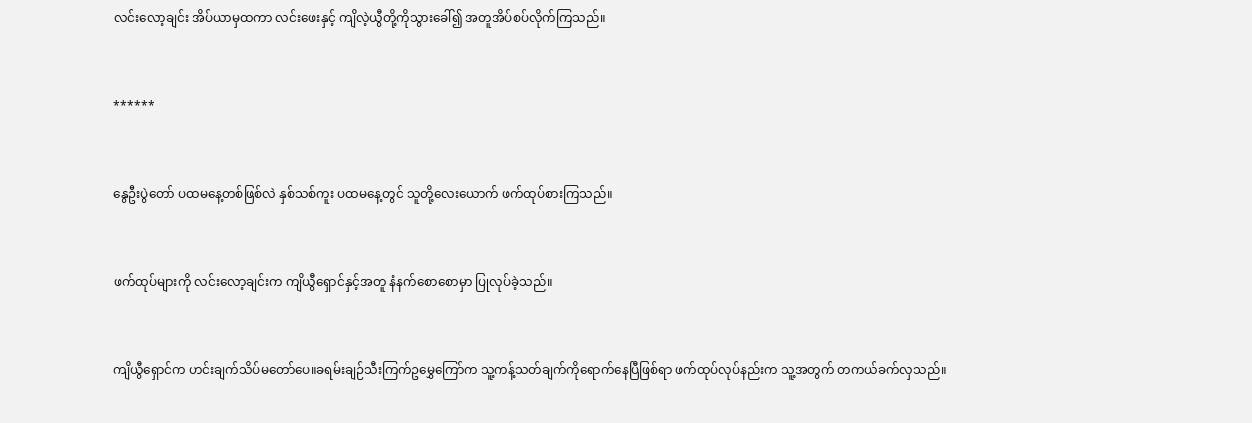လင်းလော့ချင်း အိပ်ယာမှထကာ လင်းဖေးနှင့် ကျိလဲ့ယွီတို့ကိုသွားခေါ်၍ အတူအိပ်စပ်လိုက်ကြသည်။


******


နွေဦးပွဲတော် ပထမနေ့တစ်ဖြစ်လဲ နှစ်သစ်ကူး ပထမနေ့တွင် သူတို့လေးယောက် ဖက်ထုပ်စားကြသည်။


ဖက်ထုပ်များကို လင်းလော့ချင်းက ကျိယွီရှောင်နှင့်အတူ နံနက်စောစောမှာ ပြုလုပ်ခဲ့သည်။


ကျိယွီရှောင်က ဟင်းချက်သိပ်မတော်ပေ။ခရမ်းချဉ်သီးကြက်ဥမွှေကြော်က သူ့ကန့်သတ်ချက်ကိုရောက်နေပြီဖြစ်ရာ ဖက်ထုပ်လုပ်နည်းက သူ့အတွက် တကယ်ခက်လှသည်။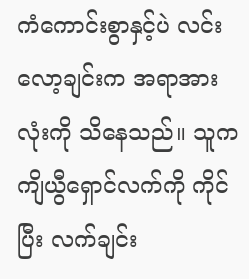ကံကောင်းစွာနှင့်ပဲ လင်းလော့ချင်းက အရာအားလုံးကို သိနေသည်။ သူက ကျိယွီရှောင်လက်ကို ကိုင်ပြီး လက်ချင်း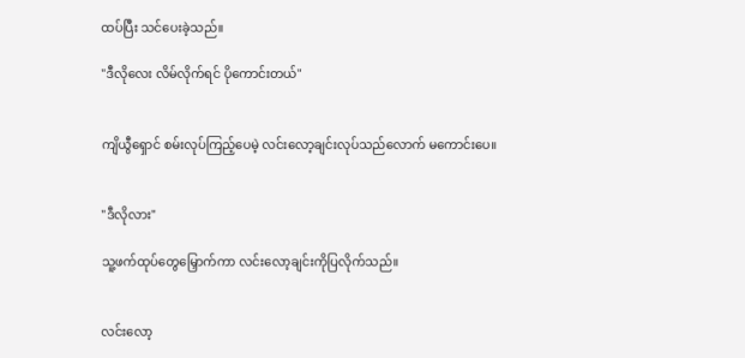ထပ်ပြီး သင်ပေးခဲ့သည်။

"ဒီလိုလေး လိမ်လိုက်ရင် ပိုကောင်းတယ်"


ကျိယွီရှောင် စမ်းလုပ်ကြည့်ပေမဲ့ လင်းလော့ချင်းလုပ်သည်လောက် မကောင်းပေ။


"ဒီလိုလား"

သူ့ဖက်ထုပ်တွေမြှောက်ကာ လင်းလော့ချင်းကိုပြလိုက်သည်။


လင်းလော့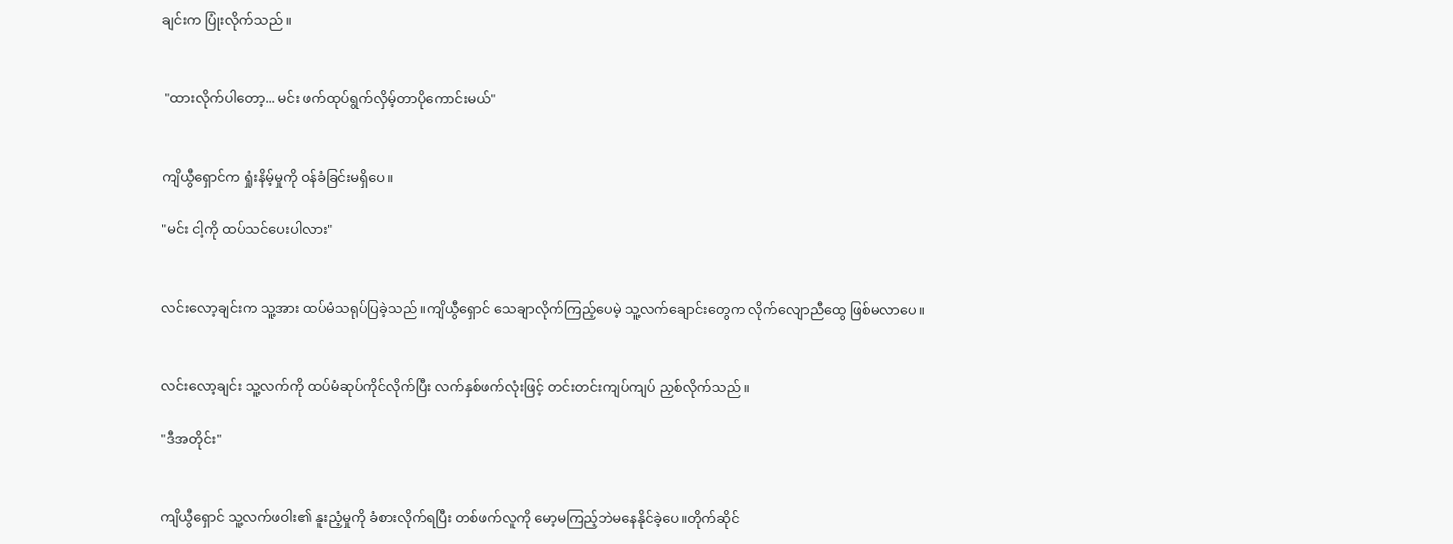ချင်းက ပြုံးလိုက်သည်။


 "ထားလိုက်ပါတော့... မင်း ဖက်ထုပ်ရွက်လှိမ့်တာပိုကောင်းမယ်"


ကျိယွီရှောင်က ရှုံးနိမ့်မှုကို ဝန်ခံခြင်းမရှိပေ။

"မင်း ငါ့ကို ထပ်သင်ပေးပါလား"


လင်းလော့ချင်းက သူ့အား ထပ်မံသရုပ်ပြခဲ့သည်။ကျိယွီရှောင် သေချာလိုက်ကြည့်ပေမဲ့ သူ့လက်ချောင်းတွေက လိုက်လျောညီထွေ ဖြစ်မလာပေ။


လင်းလော့ချင်း သူ့လက်ကို ထပ်မံဆုပ်ကိုင်လိုက်ပြီး လက်နှစ်ဖက်လုံးဖြင့် တင်းတင်းကျပ်ကျပ် ညှစ်လိုက်သည်။

"ဒီအတိုင်း"


ကျိယွီရှောင် သူ့လက်ဖဝါး၏ နူးညံ့မှုကို ခံစားလိုက်ရပြီး တစ်ဖက်လူကို မော့မကြည့်ဘဲမနေနိုင်ခဲ့ပေ။တိုက်ဆိုင်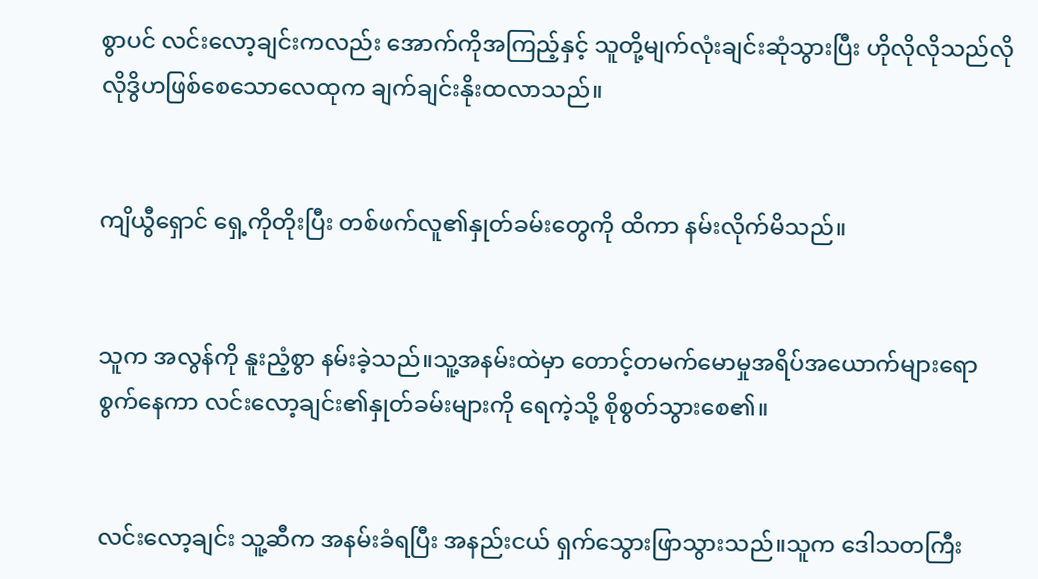စွာပင် လင်းလော့ချင်းကလည်း အောက်ကိုအကြည့်နှင့် သူတို့မျက်လုံးချင်းဆုံသွားပြီး ဟိုလိုလိုသည်လိုလိုဒွိဟဖြစ်စေသောလေထုက ချက်ချင်းနိုးထလာသည်။


ကျိယွီရှောင် ရှေ့ကိုတိုးပြီး တစ်ဖက်လူ၏နှုတ်ခမ်းတွေကို ထိကာ နမ်းလိုက်မိသည်။


သူက အလွန်ကို နူးညံ့စွာ နမ်းခဲ့သည်။သူ့အနမ်းထဲမှာ တောင့်တမက်မောမှုအရိပ်အယောက်များရောစွက်နေကာ လင်းလော့ချင်း၏နှုတ်ခမ်းများကို ရေကဲ့သို့ စိုစွတ်သွားစေ၏။


လင်းလော့ချင်း သူ့ဆီက အနမ်းခံရပြီး အနည်းငယ် ရှက်သွေားဖြာသွားသည်။သူက ဒေါသတကြီး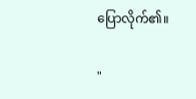ပြောလိုက်၏။

"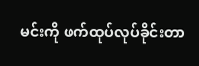မင်းကို ဖက်ထုပ်လုပ်ခိုင်းတာ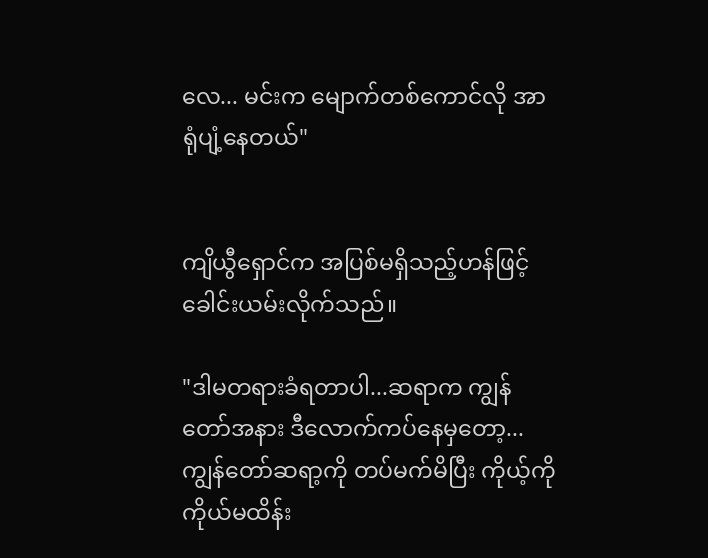လေ... မင်းက မျောက်တစ်ကောင်လို အာရုံပျံ့နေတယ်"


ကျိယွီရှောင်က အပြစ်မရှိသည့်ဟန်ဖြင့် ခေါင်းယမ်းလိုက်သည်။

"ဒါမတရားခံရတာပါ...ဆရာက ကျွန်တော်အနား ဒီလောက်ကပ်နေမှတော့... ကျွန်တော်ဆရာ့ကို တပ်မက်မိပြီး ကိုယ့်ကိုကိုယ်မထိန်း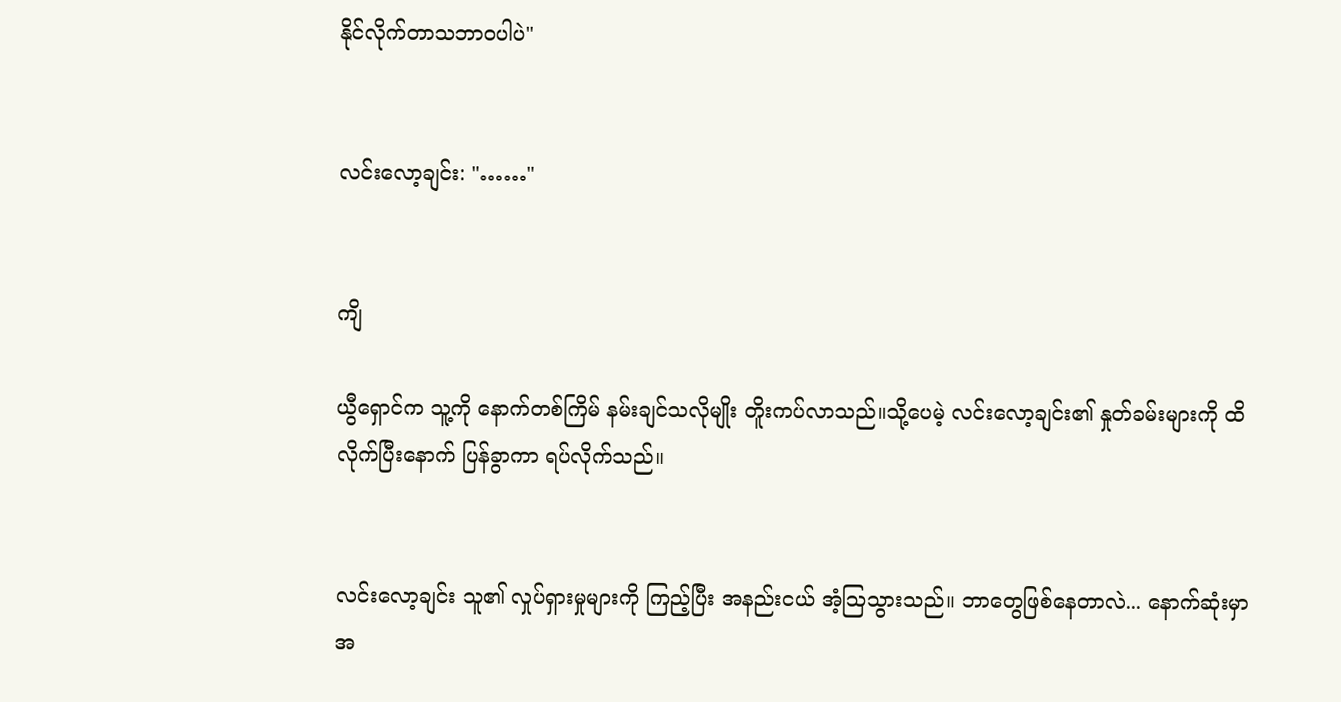နိုင်လိုက်တာသဘာဝပါပဲ"


လင်းလော့ချင်း: "……"


ကျိ

ယွီရှောင်က သူ့ကို နောက်တစ်ကြိမ် နမ်းချင်သလိုမျိုး တိူးကပ်လာသည်။သို့ပေမဲ့ လင်းလော့ချင်း၏ နှုတ်ခမ်းများကို ထိလိုက်ပြီးနောက် ပြန်ခွာကာ ရပ်လိုက်သည်။


လင်းလော့ချင်း သူ၏ လှုပ်ရှားမှုများကို ကြည့်ပြီး အနည်းငယ် အံ့ဩသွားသည်။ ဘာတွေဖြစ်နေတာလဲ... နောက်ဆုံးမှာ အ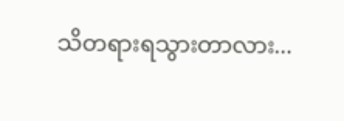သိတရားရသွားတာလား...